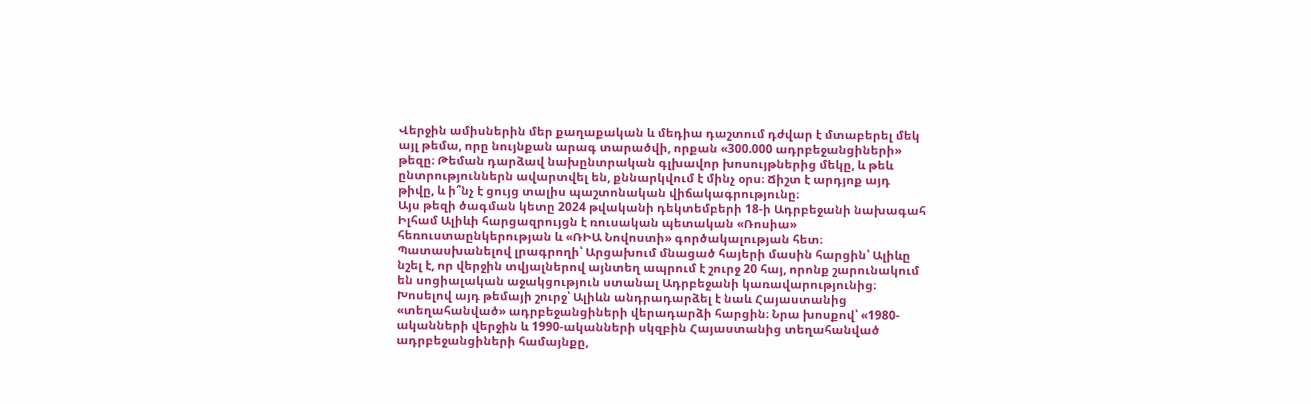Վերջին ամիսներին մեր քաղաքական և մեդիա դաշտում դժվար է մտաբերել մեկ այլ թեմա, որը նույնքան արագ տարածվի, որքան «300.000 ադրբեջանցիների» թեզը։ Թեման դարձավ նախընտրական գլխավոր խոսույթներից մեկը, և թեև ընտրություններն ավարտվել են, քննարկվում է մինչ օրս։ Ճիշտ է արդյոք այդ թիվը, և ի՞նչ է ցույց տալիս պաշտոնական վիճակագրությունը։
Այս թեզի ծագման կետը 2024 թվականի դեկտեմբերի 18-ի Ադրբեջանի նախագահ Իլհամ Ալիևի հարցազրույցն է ռուսական պետական «Ռոսիա» հեռուստաընկերության և «ՌԻԱ Նովոստի» գործակալության հետ։ Պատասխանելով լրագրողի՝ Արցախում մնացած հայերի մասին հարցին՝ Ալիևը նշել է, որ վերջին տվյալներով այնտեղ ապրում է շուրջ 20 հայ, որոնք շարունակում են սոցիալական աջակցություն ստանալ Ադրբեջանի կառավարությունից։
Խոսելով այդ թեմայի շուրջ՝ Ալիևն անդրադարձել է նաև Հայաստանից «տեղահանված» ադրբեջանցիների վերադարձի հարցին։ Նրա խոսքով՝ «1980-ականների վերջին և 1990-ականների սկզբին Հայաստանից տեղահանված ադրբեջանցիների համայնքը,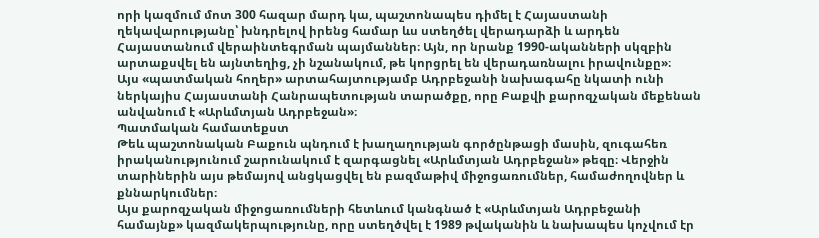որի կազմում մոտ 300 հազար մարդ կա, պաշտոնապես դիմել է Հայաստանի ղեկավարությանը՝ խնդրելով իրենց համար ևս ստեղծել վերադարձի և արդեն Հայաստանում վերաինտեգրման պայմաններ։ Այն, որ նրանք 1990-ականների սկզբին արտաքսվել են այնտեղից, չի նշանակում, թե կորցրել են վերադառնալու իրավունքը»։
Այս «պատմական հողեր» արտահայտությամբ Ադրբեջանի նախագահը նկատի ունի ներկայիս Հայաստանի Հանրապետության տարածքը, որը Բաքվի քարոզչական մեքենան անվանում է «Արևմտյան Ադրբեջան»։
Պատմական համատեքստ
Թեև պաշտոնական Բաքուն պնդում է խաղաղության գործընթացի մասին, զուգահեռ իրականությունում շարունակում է զարգացնել «Արևմտյան Ադրբեջան» թեզը։ Վերջին տարիներին այս թեմայով անցկացվել են բազմաթիվ միջոցառումներ, համաժողովներ և քննարկումներ։
Այս քարոզչական միջոցառումների հետևում կանգնած է «Արևմտյան Ադրբեջանի համայնք» կազմակերպությունը, որը ստեղծվել է 1989 թվականին և նախապես կոչվում էր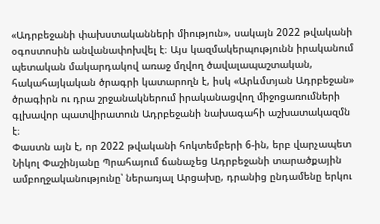«Ադրբեջանի փախստականների միություն», սակայն 2022 թվականի օգոստոսին անվանափոխվել է։ Այս կազմակերպությունն իրականում պետական մակարդակով առաջ մղվող ծավալապաշտական, հակահայկական ծրագրի կատարողն է, իսկ «Արևմտյան Ադրբեջան» ծրագիրն ու դրա շրջանակներում իրականացվող միջոցառումների գլխավոր պատվիրատուն Ադրբեջանի նախագահի աշխատակազմն է։
Փաստն այն է, որ 2022 թվականի հոկտեմբերի 6-ին, երբ վարչապետ Նիկոլ Փաշինյանը Պրահայում ճանաչեց Ադրբեջանի տարածքային ամբողջականությունը՝ ներառյալ Արցախը, դրանից ընդամենը երկու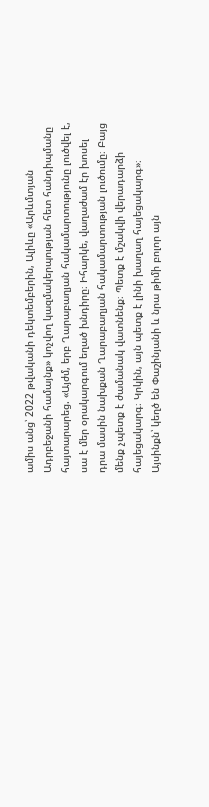ամիս անց՝ 2022 թվականի դեկտեմբերին, Ալիևը «Արևմտյան Ադրբեջանի համայնք» կոչվող կազմակերպության հետ հանդիպմանը հայտարարեց. «Այժմ, երբ Ղարաբաղյան հակամարտությունը լուծվել է, սա է մեր օրակարգում եղած խնդիրը։ Իհարկե, վաղաժամ էր խոսել դրա մասին նախքան Ղարաբաղյան հակամարտության լուծումը։ Բայց մենք չպետք է ժամանակ վատնենք։ Պետք է մշակվի վերադարձի հայեցակարգ։ Կրկին, այն պետք է լինի խաղաղ հայեցակարգ»։
Այսինքն՝ կեղծ են Փաշինյանի և նրա թիմի բոլոր այն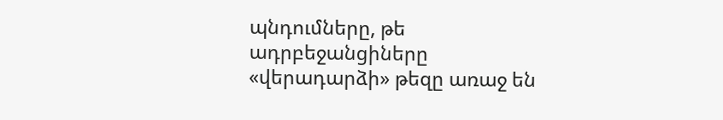պնդումները, թե ադրբեջանցիները «վերադարձի» թեզը առաջ են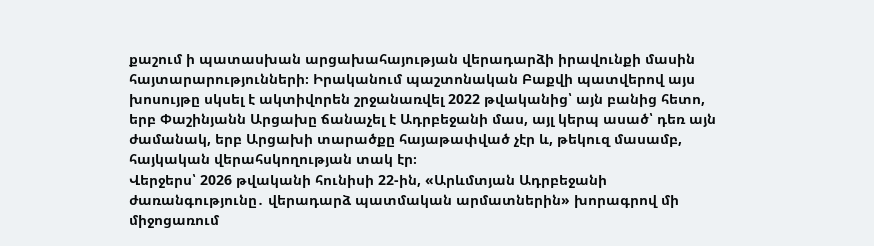քաշում ի պատասխան արցախահայության վերադարձի իրավունքի մասին հայտարարությունների։ Իրականում պաշտոնական Բաքվի պատվերով այս խոսույթը սկսել է ակտիվորեն շրջանառվել 2022 թվականից՝ այն բանից հետո, երբ Փաշինյանն Արցախը ճանաչել է Ադրբեջանի մաս, այլ կերպ ասած՝ դեռ այն ժամանակ, երբ Արցախի տարածքը հայաթափված չէր և, թեկուզ մասամբ, հայկական վերահսկողության տակ էր։
Վերջերս՝ 2026 թվականի հունիսի 22-ին, «Արևմտյան Ադրբեջանի ժառանգությունը․ վերադարձ պատմական արմատներին» խորագրով մի միջոցառում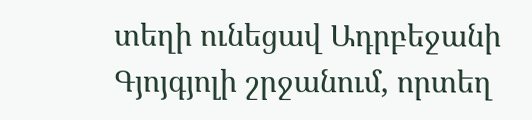տեղի ունեցավ Ադրբեջանի Գյոյգյոլի շրջանում, որտեղ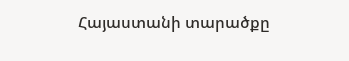Հայաստանի տարածքը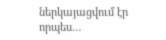ներկայացվում էր որպես…